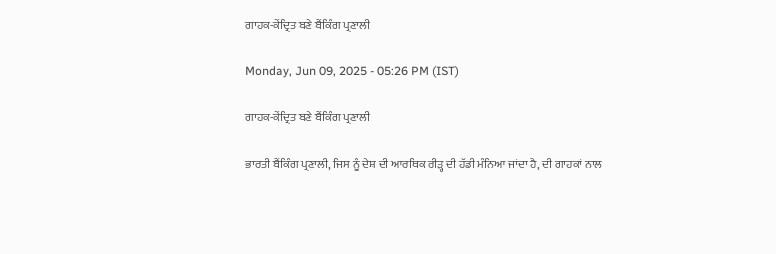ਗਾਹਕ-ਕੇਂਦ੍ਰਿਤ ਬਣੇ ਬੈਂਕਿੰਗ ਪ੍ਰਣਾਲੀ

Monday, Jun 09, 2025 - 05:26 PM (IST)

ਗਾਹਕ-ਕੇਂਦ੍ਰਿਤ ਬਣੇ ਬੈਂਕਿੰਗ ਪ੍ਰਣਾਲੀ

ਭਾਰਤੀ ਬੈਂਕਿੰਗ ਪ੍ਰਣਾਲੀ, ਜਿਸ ਨੂੰ ਦੇਸ਼ ਦੀ ਆਰਥਿਕ ਰੀੜ੍ਹ ਦੀ ਹੱਡੀ ਮੰਨਿਆ ਜਾਂਦਾ ਹੈ, ਦੀ ਗਾਹਕਾਂ ਨਾਲ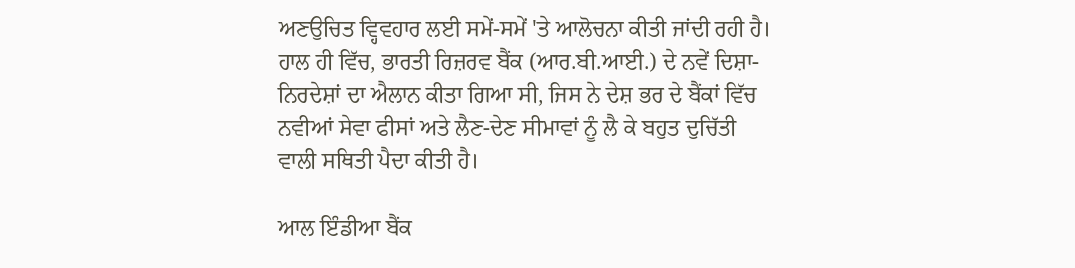ਅਣਉਚਿਤ ਵ੍ਹਿਵਹਾਰ ਲਈ ਸਮੇਂ-ਸਮੇਂ 'ਤੇ ਆਲੋਚਨਾ ਕੀਤੀ ਜਾਂਦੀ ਰਹੀ ਹੈ। ਹਾਲ ਹੀ ਵਿੱਚ, ਭਾਰਤੀ ਰਿਜ਼ਰਵ ਬੈਂਕ (ਆਰ.ਬੀ.ਆਈ.) ਦੇ ਨਵੇਂ ਦਿਸ਼ਾ-ਨਿਰਦੇਸ਼ਾਂ ਦਾ ਐਲਾਨ ਕੀਤਾ ਗਿਆ ਸੀ, ਜਿਸ ਨੇ ਦੇਸ਼ ਭਰ ਦੇ ਬੈਂਕਾਂ ਵਿੱਚ ਨਵੀਆਂ ਸੇਵਾ ਫੀਸਾਂ ਅਤੇ ਲੈਣ-ਦੇਣ ਸੀਮਾਵਾਂ ਨੂੰ ਲੈ ਕੇ ਬਹੁਤ ਦੁਚਿੱਤੀ ਵਾਲੀ ਸਥਿਤੀ ਪੈਦਾ ਕੀਤੀ ਹੈ।

ਆਲ ਇੰਡੀਆ ਬੈਂਕ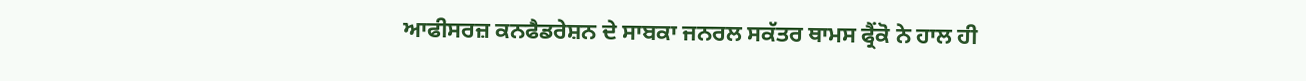ਆਫੀਸਰਜ਼ ਕਨਫੈਡਰੇਸ਼ਨ ਦੇ ਸਾਬਕਾ ਜਨਰਲ ਸਕੱਤਰ ਥਾਮਸ ਫ੍ਰੈਂਕੋ ਨੇ ਹਾਲ ਹੀ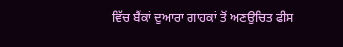ਵਿੱਚ ਬੈਂਕਾਂ ਦੁਆਰਾ ਗਾਹਕਾਂ ਤੋਂ ਅਣਉਚਿਤ ਫੀਸ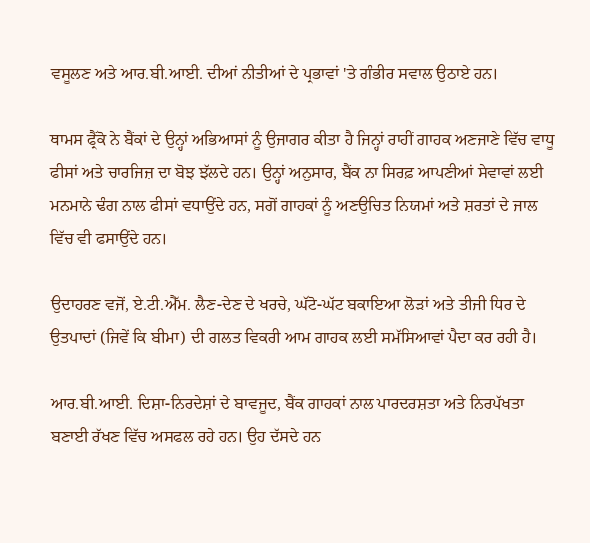ਵਸੂਲਣ ਅਤੇ ਆਰ.ਬੀ.ਆਈ. ਦੀਆਂ ਨੀਤੀਆਂ ਦੇ ਪ੍ਰਭਾਵਾਂ 'ਤੇ ਗੰਭੀਰ ਸਵਾਲ ਉਠਾਏ ਹਨ।

ਥਾਮਸ ਫ੍ਰੈਂਕੋ ਨੇ ਬੈਂਕਾਂ ਦੇ ਉਨ੍ਹਾਂ ਅਭਿਆਸਾਂ ਨੂੰ ਉਜਾਗਰ ਕੀਤਾ ਹੈ ਜਿਨ੍ਹਾਂ ਰਾਹੀਂ ਗਾਹਕ ਅਣਜਾਣੇ ਵਿੱਚ ਵਾਧੂ ਫੀਸਾਂ ਅਤੇ ਚਾਰਜਿਜ਼ ਦਾ ਬੋਝ ਝੱਲਦੇ ਹਨ। ਉਨ੍ਹਾਂ ਅਨੁਸਾਰ, ਬੈਂਕ ਨਾ ਸਿਰਫ਼ ਆਪਣੀਆਂ ਸੇਵਾਵਾਂ ਲਈ ਮਨਮਾਨੇ ਢੰਗ ਨਾਲ ਫੀਸਾਂ ਵਧਾਉਂਦੇ ਹਨ, ਸਗੋਂ ਗਾਹਕਾਂ ਨੂੰ ਅਣਉਚਿਤ ਨਿਯਮਾਂ ਅਤੇ ਸ਼ਰਤਾਂ ਦੇ ਜਾਲ ਵਿੱਚ ਵੀ ਫਸਾਉਂਦੇ ਹਨ।

ਉਦਾਹਰਣ ਵਜੋਂ, ਏ.ਟੀ.ਐੱਮ. ਲੈਣ-ਦੇਣ ਦੇ ਖਰਚੇ, ਘੱਟੋ-ਘੱਟ ਬਕਾਇਆ ਲੋੜਾਂ ਅਤੇ ਤੀਜੀ ਧਿਰ ਦੇ ਉਤਪਾਦਾਂ (ਜਿਵੇਂ ਕਿ ਬੀਮਾ) ਦੀ ਗਲਤ ਵਿਕਰੀ ਆਮ ਗਾਹਕ ਲਈ ਸਮੱਸਿਆਵਾਂ ਪੈਦਾ ਕਰ ਰਹੀ ਹੈ।

ਆਰ.ਬੀ.ਆਈ. ਦਿਸ਼ਾ-ਨਿਰਦੇਸ਼ਾਂ ਦੇ ਬਾਵਜੂਦ, ਬੈਂਕ ਗਾਹਕਾਂ ਨਾਲ ਪਾਰਦਰਸ਼ਤਾ ਅਤੇ ਨਿਰਪੱਖਤਾ ਬਣਾਈ ਰੱਖਣ ਵਿੱਚ ਅਸਫਲ ਰਹੇ ਹਨ। ਉਹ ਦੱਸਦੇ ਹਨ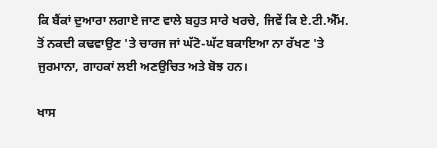ਕਿ ਬੈਂਕਾਂ ਦੁਆਰਾ ਲਗਾਏ ਜਾਣ ਵਾਲੇ ਬਹੁਤ ਸਾਰੇ ਖਰਚੇ, ਜਿਵੇਂ ਕਿ ਏ.ਟੀ.ਐੱਮ. ਤੋਂ ਨਕਦੀ ਕਢਵਾਉਣ 'ਤੇ ਚਾਰਜ ਜਾਂ ਘੱਟੋ-ਘੱਟ ਬਕਾਇਆ ਨਾ ਰੱਖਣ 'ਤੇ ਜੁਰਮਾਨਾ, ਗਾਹਕਾਂ ਲਈ ਅਣਉਚਿਤ ਅਤੇ ਬੋਝ ਹਨ।

ਖਾਸ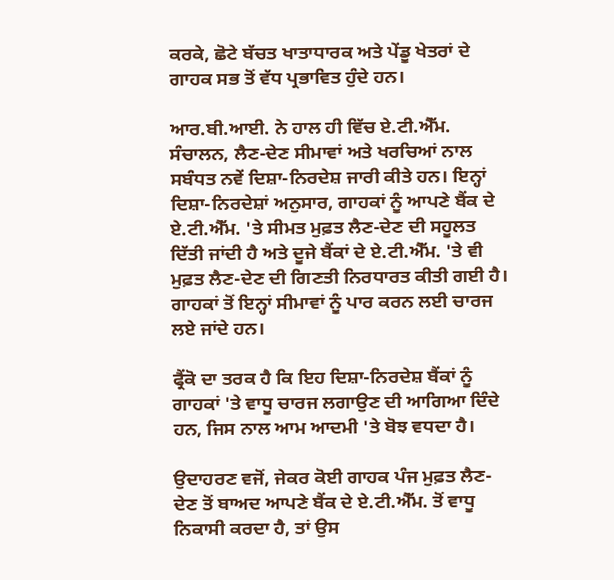ਕਰਕੇ, ਛੋਟੇ ਬੱਚਤ ਖਾਤਾਧਾਰਕ ਅਤੇ ਪੇਂਡੂ ਖੇਤਰਾਂ ਦੇ ਗਾਹਕ ਸਭ ਤੋਂ ਵੱਧ ਪ੍ਰਭਾਵਿਤ ਹੁੰਦੇ ਹਨ।

ਆਰ.ਬੀ.ਆਈ. ਨੇ ਹਾਲ ਹੀ ਵਿੱਚ ਏ.ਟੀ.ਐੱਮ. ਸੰਚਾਲਨ, ਲੈਣ-ਦੇਣ ਸੀਮਾਵਾਂ ਅਤੇ ਖਰਚਿਆਂ ਨਾਲ ਸਬੰਧਤ ਨਵੇਂ ਦਿਸ਼ਾ-ਨਿਰਦੇਸ਼ ਜਾਰੀ ਕੀਤੇ ਹਨ। ਇਨ੍ਹਾਂ ਦਿਸ਼ਾ-ਨਿਰਦੇਸ਼ਾਂ ਅਨੁਸਾਰ, ਗਾਹਕਾਂ ਨੂੰ ਆਪਣੇ ਬੈਂਕ ਦੇ ਏ.ਟੀ.ਐੱਮ. 'ਤੇ ਸੀਮਤ ਮੁਫ਼ਤ ਲੈਣ-ਦੇਣ ਦੀ ਸਹੂਲਤ ਦਿੱਤੀ ਜਾਂਦੀ ਹੈ ਅਤੇ ਦੂਜੇ ਬੈਂਕਾਂ ਦੇ ਏ.ਟੀ.ਐੱਮ. 'ਤੇ ਵੀ ਮੁਫ਼ਤ ਲੈਣ-ਦੇਣ ਦੀ ਗਿਣਤੀ ਨਿਰਧਾਰਤ ਕੀਤੀ ਗਈ ਹੈ। ਗਾਹਕਾਂ ਤੋਂ ਇਨ੍ਹਾਂ ਸੀਮਾਵਾਂ ਨੂੰ ਪਾਰ ਕਰਨ ਲਈ ਚਾਰਜ ਲਏ ਜਾਂਦੇ ਹਨ।

ਫ੍ਰੈਂਕੋ ਦਾ ਤਰਕ ਹੈ ਕਿ ਇਹ ਦਿਸ਼ਾ-ਨਿਰਦੇਸ਼ ਬੈਂਕਾਂ ਨੂੰ ਗਾਹਕਾਂ 'ਤੇ ਵਾਧੂ ਚਾਰਜ ਲਗਾਉਣ ਦੀ ਆਗਿਆ ਦਿੰਦੇ ਹਨ, ਜਿਸ ਨਾਲ ਆਮ ਆਦਮੀ 'ਤੇ ਬੋਝ ਵਧਦਾ ਹੈ।

ਉਦਾਹਰਣ ਵਜੋਂ, ਜੇਕਰ ਕੋਈ ਗਾਹਕ ਪੰਜ ਮੁਫ਼ਤ ਲੈਣ-ਦੇਣ ਤੋਂ ਬਾਅਦ ਆਪਣੇ ਬੈਂਕ ਦੇ ਏ.ਟੀ.ਐੱਮ. ਤੋਂ ਵਾਧੂ ਨਿਕਾਸੀ ਕਰਦਾ ਹੈ, ਤਾਂ ਉਸ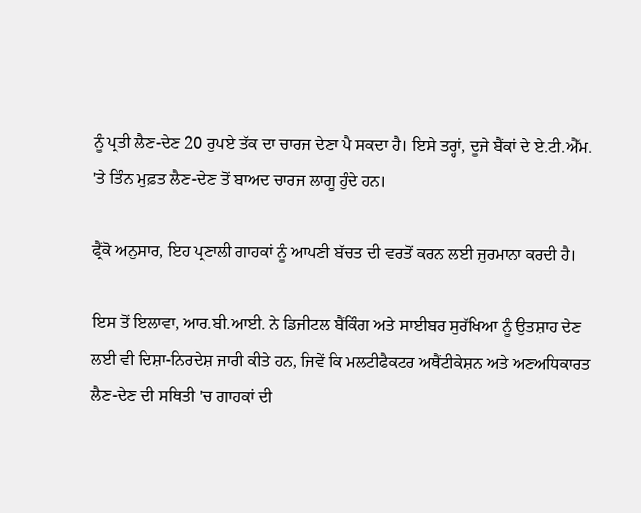ਨੂੰ ਪ੍ਰਤੀ ਲੈਣ-ਦੇਣ 20 ਰੁਪਏ ਤੱਕ ਦਾ ਚਾਰਜ ਦੇਣਾ ਪੈ ਸਕਦਾ ਹੈ। ਇਸੇ ਤਰ੍ਹਾਂ, ਦੂਜੇ ਬੈਂਕਾਂ ਦੇ ਏ.ਟੀ.ਐੱਮ. 'ਤੇ ਤਿੰਨ ਮੁਫ਼ਤ ਲੈਣ-ਦੇਣ ਤੋਂ ਬਾਅਦ ਚਾਰਜ ਲਾਗੂ ਹੁੰਦੇ ਹਨ।

ਫ੍ਰੈਂਕੋ ਅਨੁਸਾਰ, ਇਹ ਪ੍ਰਣਾਲੀ ਗਾਹਕਾਂ ਨੂੰ ਆਪਣੀ ਬੱਚਤ ਦੀ ਵਰਤੋਂ ਕਰਨ ਲਈ ਜੁਰਮਾਨਾ ਕਰਦੀ ਹੈ।

ਇਸ ਤੋਂ ਇਲਾਵਾ, ਆਰ.ਬੀ.ਆਈ. ਨੇ ਡਿਜੀਟਲ ਬੈਂਕਿੰਗ ਅਤੇ ਸਾਈਬਰ ਸੁਰੱਖਿਆ ਨੂੰ ਉਤਸ਼ਾਹ ਦੇਣ ਲਈ ਵੀ ਦਿਸ਼ਾ-ਨਿਰਦੇਸ਼ ਜਾਰੀ ਕੀਤੇ ਹਨ, ਜਿਵੇਂ ਕਿ ਮਲਟੀਫੈਕਟਰ ਅਥੈਂਟੀਕੇਸ਼ਨ ਅਤੇ ਅਣਅਧਿਕਾਰਤ ਲੈਣ-ਦੇਣ ਦੀ ਸਥਿਤੀ 'ਚ ਗਾਹਕਾਂ ਦੀ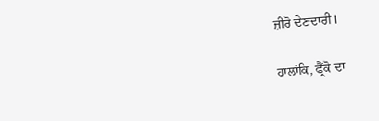ਜ਼ੀਰੋ ਦੇਣਦਾਰੀ।

ਹਾਲਾਂਕਿ, ਫ੍ਰੈਂਕੋ ਦਾ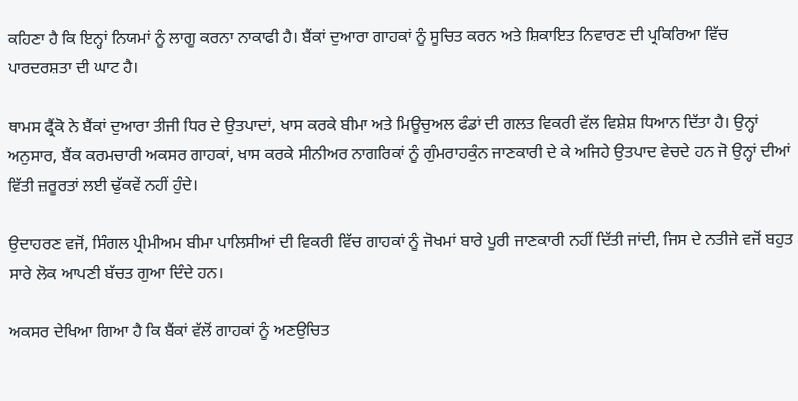ਕਹਿਣਾ ਹੈ ਕਿ ਇਨ੍ਹਾਂ ਨਿਯਮਾਂ ਨੂੰ ਲਾਗੂ ਕਰਨਾ ਨਾਕਾਫੀ ਹੈ। ਬੈਂਕਾਂ ਦੁਆਰਾ ਗਾਹਕਾਂ ਨੂੰ ਸੂਚਿਤ ਕਰਨ ਅਤੇ ਸ਼ਿਕਾਇਤ ਨਿਵਾਰਣ ਦੀ ਪ੍ਰਕਿਰਿਆ ਵਿੱਚ ਪਾਰਦਰਸ਼ਤਾ ਦੀ ਘਾਟ ਹੈ।

ਥਾਮਸ ਫ੍ਰੈਂਕੋ ਨੇ ਬੈਂਕਾਂ ਦੁਆਰਾ ਤੀਜੀ ਧਿਰ ਦੇ ਉਤਪਾਦਾਂ, ਖਾਸ ਕਰਕੇ ਬੀਮਾ ਅਤੇ ਮਿਊਚੁਅਲ ਫੰਡਾਂ ਦੀ ਗਲਤ ਵਿਕਰੀ ਵੱਲ ਵਿਸ਼ੇਸ਼ ਧਿਆਨ ਦਿੱਤਾ ਹੈ। ਉਨ੍ਹਾਂ ਅਨੁਸਾਰ, ਬੈਂਕ ਕਰਮਚਾਰੀ ਅਕਸਰ ਗਾਹਕਾਂ, ਖਾਸ ਕਰਕੇ ਸੀਨੀਅਰ ਨਾਗਰਿਕਾਂ ਨੂੰ ਗੁੰਮਰਾਹਕੁੰਨ ਜਾਣਕਾਰੀ ਦੇ ਕੇ ਅਜਿਹੇ ਉਤਪਾਦ ਵੇਚਦੇ ਹਨ ਜੋ ਉਨ੍ਹਾਂ ਦੀਆਂ ਵਿੱਤੀ ਜ਼ਰੂਰਤਾਂ ਲਈ ਢੁੱਕਵੇਂ ਨਹੀਂ ਹੁੰਦੇ।

ਉਦਾਹਰਣ ਵਜੋਂ, ਸਿੰਗਲ ਪ੍ਰੀਮੀਅਮ ਬੀਮਾ ਪਾਲਿਸੀਆਂ ਦੀ ਵਿਕਰੀ ਵਿੱਚ ਗਾਹਕਾਂ ਨੂੰ ਜੋਖਮਾਂ ਬਾਰੇ ਪੂਰੀ ਜਾਣਕਾਰੀ ਨਹੀਂ ਦਿੱਤੀ ਜਾਂਦੀ, ਜਿਸ ਦੇ ਨਤੀਜੇ ਵਜੋਂ ਬਹੁਤ ਸਾਰੇ ਲੋਕ ਆਪਣੀ ਬੱਚਤ ਗੁਆ ਦਿੰਦੇ ਹਨ।

ਅਕਸਰ ਦੇਖਿਆ ਗਿਆ ਹੈ ਕਿ ਬੈਂਕਾਂ ਵੱਲੋਂ ਗਾਹਕਾਂ ਨੂੰ ਅਣਉਚਿਤ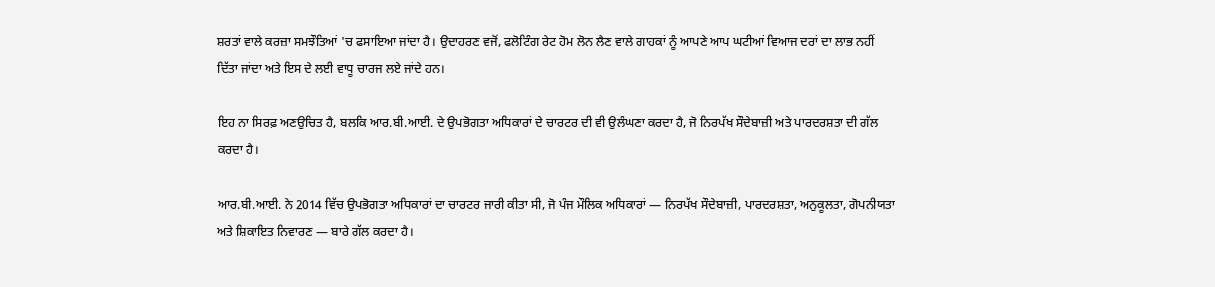ਸ਼ਰਤਾਂ ਵਾਲੇ ਕਰਜ਼ਾ ਸਮਝੌਤਿਆਂ 'ਚ ਫਸਾਇਆ ਜਾਂਦਾ ਹੈ। ਉਦਾਹਰਣ ਵਜੋਂ, ਫਲੋਟਿੰਗ ਰੇਟ ਹੋਮ ਲੋਨ ਲੈਣ ਵਾਲੇ ਗਾਹਕਾਂ ਨੂੰ ਆਪਣੇ ਆਪ ਘਟੀਆਂ ਵਿਆਜ ਦਰਾਂ ਦਾ ਲਾਭ ਨਹੀਂ ਦਿੱਤਾ ਜਾਂਦਾ ਅਤੇ ਇਸ ਦੇ ਲਈ ਵਾਧੂ ਚਾਰਜ ਲਏ ਜਾਂਦੇ ਹਨ।

ਇਹ ਨਾ ਸਿਰਫ਼ ਅਣਉਚਿਤ ਹੈ, ਬਲਕਿ ਆਰ.ਬੀ.ਆਈ. ਦੇ ਉਪਭੋਗਤਾ ਅਧਿਕਾਰਾਂ ਦੇ ਚਾਰਟਰ ਦੀ ਵੀ ਉਲੰਘਣਾ ਕਰਦਾ ਹੈ, ਜੋ ਨਿਰਪੱਖ ਸੌਦੇਬਾਜ਼ੀ ਅਤੇ ਪਾਰਦਰਸ਼ਤਾ ਦੀ ਗੱਲ ਕਰਦਾ ਹੈ।

ਆਰ.ਬੀ.ਆਈ. ਨੇ 2014 ਵਿੱਚ ਉਪਭੋਗਤਾ ਅਧਿਕਾਰਾਂ ਦਾ ਚਾਰਟਰ ਜਾਰੀ ਕੀਤਾ ਸੀ, ਜੋ ਪੰਜ ਮੌਲਿਕ ਅਧਿਕਾਰਾਂ — ਨਿਰਪੱਖ ਸੌਦੇਬਾਜ਼ੀ, ਪਾਰਦਰਸ਼ਤਾ, ਅਨੁਕੂਲਤਾ, ਗੋਪਨੀਯਤਾ ਅਤੇ ਸ਼ਿਕਾਇਤ ਨਿਵਾਰਣ — ਬਾਰੇ ਗੱਲ ਕਰਦਾ ਹੈ।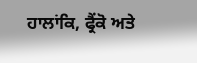ਹਾਲਾਂਕਿ, ਫ੍ਰੈਂਕੋ ਅਤੇ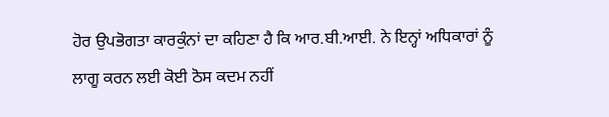ਹੋਰ ਉਪਭੋਗਤਾ ਕਾਰਕੁੰਨਾਂ ਦਾ ਕਹਿਣਾ ਹੈ ਕਿ ਆਰ.ਬੀ.ਆਈ. ਨੇ ਇਨ੍ਹਾਂ ਅਧਿਕਾਰਾਂ ਨੂੰ ਲਾਗੂ ਕਰਨ ਲਈ ਕੋਈ ਠੋਸ ਕਦਮ ਨਹੀਂ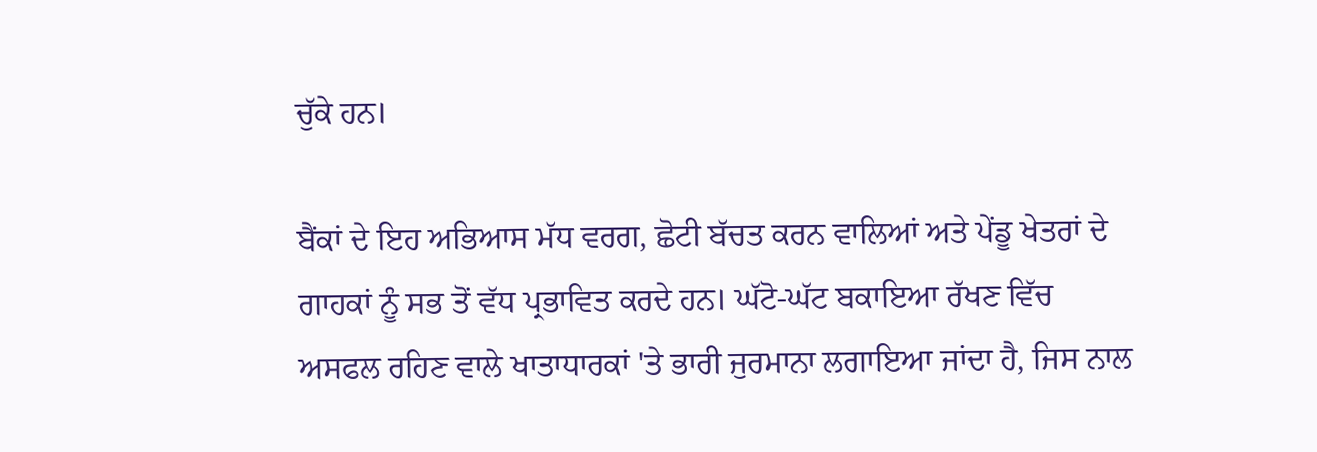ਚੁੱਕੇ ਹਨ।

ਬੈਂਕਾਂ ਦੇ ਇਹ ਅਭਿਆਸ ਮੱਧ ਵਰਗ, ਛੋਟੀ ਬੱਚਤ ਕਰਨ ਵਾਲਿਆਂ ਅਤੇ ਪੇਂਡੂ ਖੇਤਰਾਂ ਦੇ ਗਾਹਕਾਂ ਨੂੰ ਸਭ ਤੋਂ ਵੱਧ ਪ੍ਰਭਾਵਿਤ ਕਰਦੇ ਹਨ। ਘੱਟੋ-ਘੱਟ ਬਕਾਇਆ ਰੱਖਣ ਵਿੱਚ ਅਸਫਲ ਰਹਿਣ ਵਾਲੇ ਖਾਤਾਧਾਰਕਾਂ 'ਤੇ ਭਾਰੀ ਜੁਰਮਾਨਾ ਲਗਾਇਆ ਜਾਂਦਾ ਹੈ, ਜਿਸ ਨਾਲ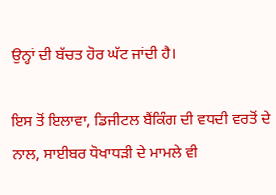ਉਨ੍ਹਾਂ ਦੀ ਬੱਚਤ ਹੋਰ ਘੱਟ ਜਾਂਦੀ ਹੈ।

ਇਸ ਤੋਂ ਇਲਾਵਾ, ਡਿਜੀਟਲ ਬੈਂਕਿੰਗ ਦੀ ਵਧਦੀ ਵਰਤੋਂ ਦੇ ਨਾਲ, ਸਾਈਬਰ ਧੋਖਾਧੜੀ ਦੇ ਮਾਮਲੇ ਵੀ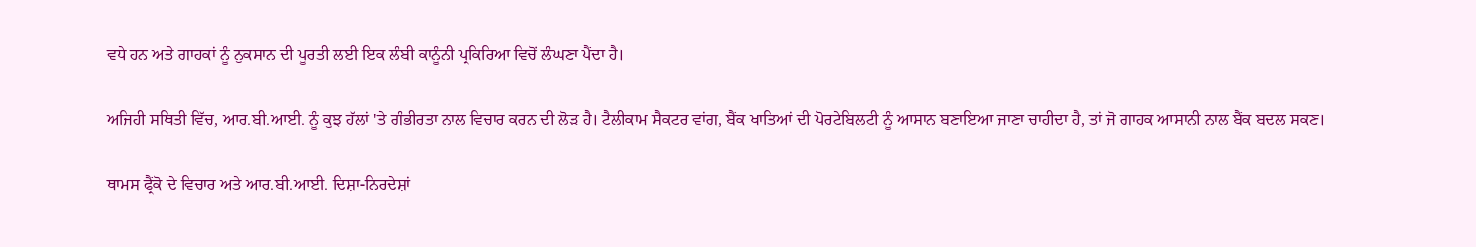ਵਧੇ ਹਨ ਅਤੇ ਗਾਹਕਾਂ ਨੂੰ ਨੁਕਸਾਨ ਦੀ ਪੂਰਤੀ ਲਈ ਇਕ ਲੰਬੀ ਕਾਨੂੰਨੀ ਪ੍ਰਕਿਰਿਆ ਵਿਚੋਂ ਲੰਘਣਾ ਪੈਂਦਾ ਹੈ।

ਅਜਿਹੀ ਸਥਿਤੀ ਵਿੱਚ, ਆਰ.ਬੀ.ਆਈ. ਨੂੰ ਕੁਝ ਹੱਲਾਂ 'ਤੇ ਗੰਭੀਰਤਾ ਨਾਲ ਵਿਚਾਰ ਕਰਨ ਦੀ ਲੋੜ ਹੈ। ਟੈਲੀਕਾਮ ਸੈਕਟਰ ਵਾਂਗ, ਬੈਂਕ ਖਾਤਿਆਂ ਦੀ ਪੋਰਟੇਬਿਲਟੀ ਨੂੰ ਆਸਾਨ ਬਣਾਇਆ ਜਾਣਾ ਚਾਹੀਦਾ ਹੈ, ਤਾਂ ਜੋ ਗਾਹਕ ਆਸਾਨੀ ਨਾਲ ਬੈਂਕ ਬਦਲ ਸਕਣ।

ਥਾਮਸ ਫ੍ਰੈਂਕੋ ਦੇ ਵਿਚਾਰ ਅਤੇ ਆਰ.ਬੀ.ਆਈ. ਦਿਸ਼ਾ-ਨਿਰਦੇਸ਼ਾਂ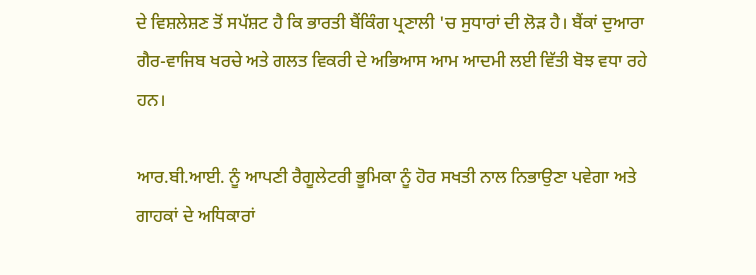ਦੇ ਵਿਸ਼ਲੇਸ਼ਣ ਤੋਂ ਸਪੱਸ਼ਟ ਹੈ ਕਿ ਭਾਰਤੀ ਬੈਂਕਿੰਗ ਪ੍ਰਣਾਲੀ 'ਚ ਸੁਧਾਰਾਂ ਦੀ ਲੋੜ ਹੈ। ਬੈਂਕਾਂ ਦੁਆਰਾ ਗੈਰ-ਵਾਜਿਬ ਖਰਚੇ ਅਤੇ ਗਲਤ ਵਿਕਰੀ ਦੇ ਅਭਿਆਸ ਆਮ ਆਦਮੀ ਲਈ ਵਿੱਤੀ ਬੋਝ ਵਧਾ ਰਹੇ ਹਨ।

ਆਰ.ਬੀ.ਆਈ. ਨੂੰ ਆਪਣੀ ਰੈਗੂਲੇਟਰੀ ਭੂਮਿਕਾ ਨੂੰ ਹੋਰ ਸਖਤੀ ਨਾਲ ਨਿਭਾਉਣਾ ਪਵੇਗਾ ਅਤੇ ਗਾਹਕਾਂ ਦੇ ਅਧਿਕਾਰਾਂ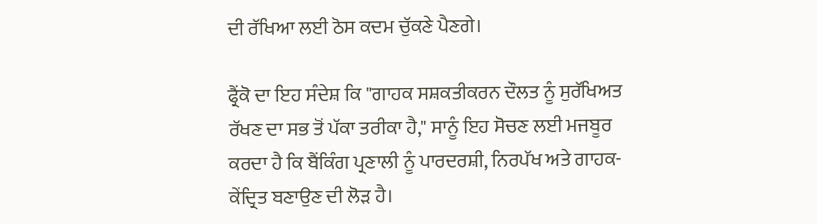ਦੀ ਰੱਖਿਆ ਲਈ ਠੋਸ ਕਦਮ ਚੁੱਕਣੇ ਪੈਣਗੇ।

ਫ੍ਰੈਂਕੋ ਦਾ ਇਹ ਸੰਦੇਸ਼ ਕਿ "ਗਾਹਕ ਸਸ਼ਕਤੀਕਰਨ ਦੌਲਤ ਨੂੰ ਸੁਰੱਖਿਅਤ ਰੱਖਣ ਦਾ ਸਭ ਤੋਂ ਪੱਕਾ ਤਰੀਕਾ ਹੈ," ਸਾਨੂੰ ਇਹ ਸੋਚਣ ਲਈ ਮਜਬੂਰ ਕਰਦਾ ਹੈ ਕਿ ਬੈਂਕਿੰਗ ਪ੍ਰਣਾਲੀ ਨੂੰ ਪਾਰਦਰਸ਼ੀ, ਨਿਰਪੱਖ ਅਤੇ ਗਾਹਕ-ਕੇਂਦ੍ਰਿਤ ਬਣਾਉਣ ਦੀ ਲੋੜ ਹੈ।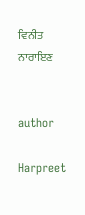ਵਿਨੀਤ ਨਾਰਾਇਣ


author

Harpreet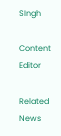SIngh

Content Editor

Related News